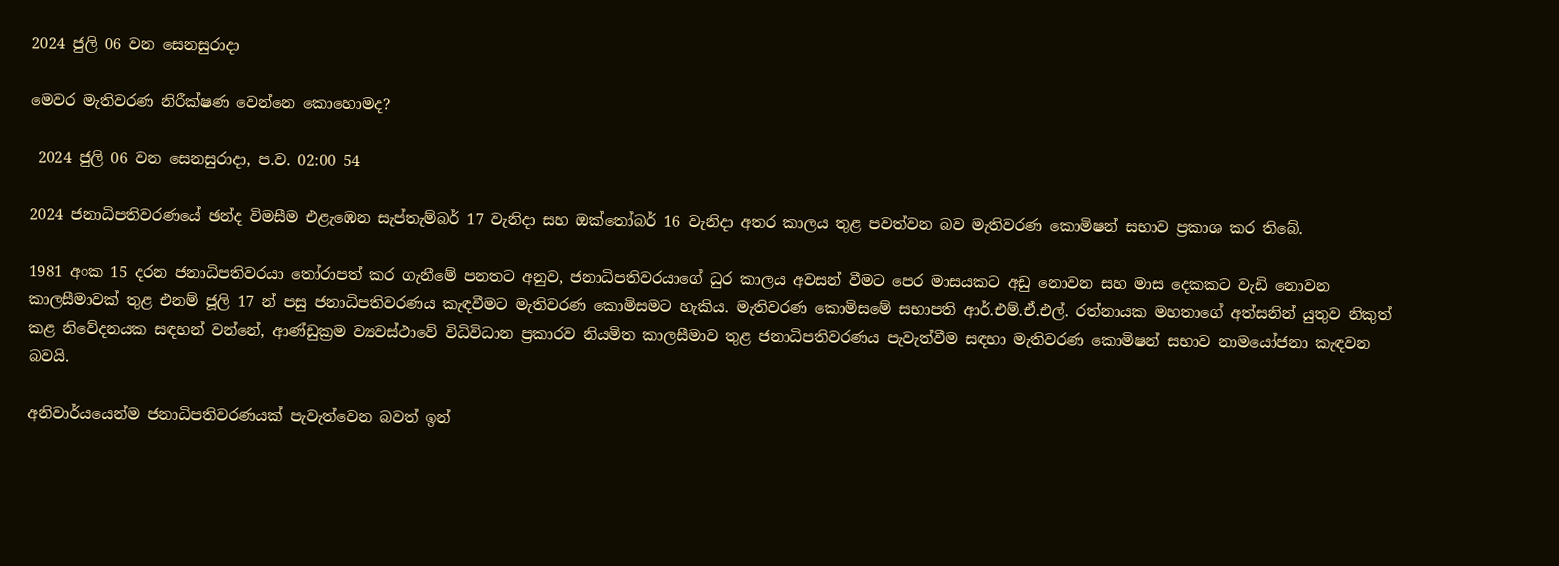2024 ජුලි 06 වන සෙනසුරාදා

මෙවර මැතිවරණ නිරීක්ෂණ වෙන්නෙ කොහොමද?

 2024 ජුලි 06 වන සෙනසුරාදා, ප.ව. 02:00 54

2024 ජනාධිපතිවරණයේ ඡන්ද විමසීම එළැඹෙන සැප්තැම්බර් 17 වැනිදා සහ ඔක්තෝබර් 16 වැනිදා අතර කාලය තුළ පවත්වන බව මැතිවරණ කොමිෂන් සභාව ප්‍රකාශ කර තිබේ.

1981 අංක 15 දරන ජනාධිපතිවරයා තෝරාපත් කර ගැනීමේ පනතට අනුව, ජනාධිපතිවරයාගේ ධුර කාලය අවසන් වීමට පෙර මාසයකට අඩු නොවන සහ මාස දෙකකට වැඩි නොවන කාලසීමාවක් තුළ එනම් ජූලි 17 න් පසු ජනාධිපතිවරණය කැඳවීමට මැතිවරණ කොමිසමට හැකිය. මැතිවරණ කොමිසමේ සභාපති ආර්.එම්.ඒ.එල්. රත්නායක මහතාගේ අත්සනින් යුතුව නිකුත් කළ නිවේදනයක සඳහන් වන්නේ, ආණ්ඩුක්‍රම ව්‍යවස්ථාවේ විධිවිධාන ප්‍රකාරව නියමිත කාලසීමාව තුළ ජනාධිපතිවරණය පැවැත්වීම සඳහා මැතිවරණ කොමිෂන් සභාව නාමයෝජනා කැඳවන බවයි.

අනිවාර්යයෙන්ම ජනාධිපතිවරණයක් පැවැත්වෙන බවත් ඉන්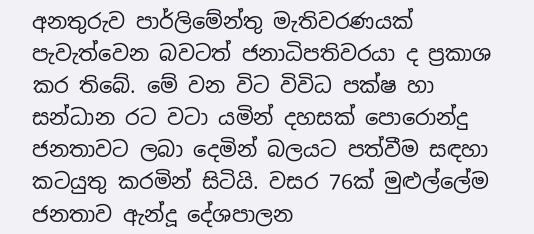අනතුරුව පාර්ලිමේන්තු මැතිවරණයක් පැවැත්වෙන බවටත් ජනාධිපතිවරයා ද ප්‍රකාශ කර තිබේ. මේ වන විට විවිධ පක්ෂ හා සන්ධාන රට වටා යමින් දහසක් පොරොන්දු ජනතාවට ලබා දෙමින් බලයට පත්වීම සඳහා කටයුතු කරමින් සිටියි. වසර 76ක් මුළුල්ලේම ජනතාව ඇන්දූ දේශපාලන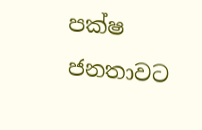පක්ෂ ජනතාවට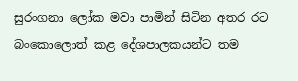සුරංගනා ලෝක මවා පාමින් සිටින අතර රට බංකොලොත් කළ දේශපාලකයන්ට තම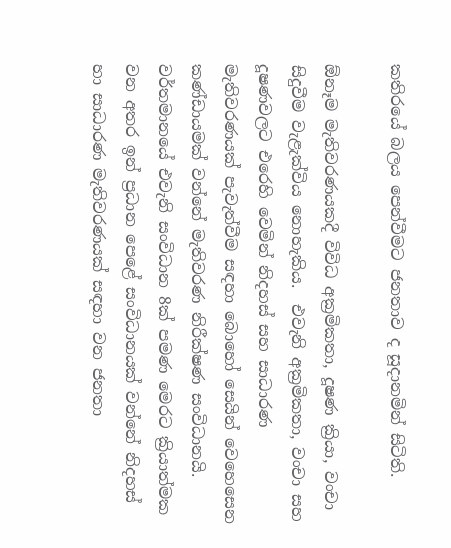කතිරයේ බලය පෙන්වීමට ජනතාව ද සූදානමින් සිටිති.

ඕනෑම මැතිවරණයකදී විවිධ අක්‍රමිකතා, දූෂණ ක්‍රියා, වංචා සිදුවීම වැළැක්විය නොහැකිය.  එවැනි අක්‍රමිකතා, වංචා සහ දූෂණවලට එරෙහි වෙමින් නිදහස් සහ සාධාරණ මැතිවරණයක් පැවැත්වීම සඳහා බොහෝ සෙයින් වෙහෙසෙන කණ්ඩායමක් වන්නේ මැතිවරණ නිරීක්ෂණ සංවිධානයි. වර්තමානයේ එවැනි සංවිධාන 8ක් පමණ මෙරට ක්‍රියාත්මක වන අතර ඉන් ප්‍රධාන පෙළේ සංවිධානයක් වන්නේ නිදහස් හා සාධාරණ මැතිවරණයක් සඳහා වන ජනතා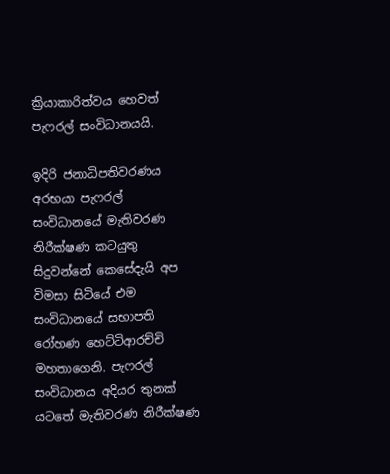ක්‍රියාකාරිත්වය හෙවත් පැෆරල් සංවිධානයයි.

ඉදිරි ජනාධිපතිවරණය අරභයා පැෆරල් සංවිධානයේ මැතිවරණ නිරීක්ෂණ කටයුතු සිදුවන්නේ කෙසේදැයි අප විමසා සිටියේ එම සංවිධානයේ සභාපති රෝහණ හෙට්ටිආරච්චි මහතාගෙනි. පැෆරල් සංවිධානය අදියර තුනක් යටතේ මැතිවරණ නිරීක්ෂණ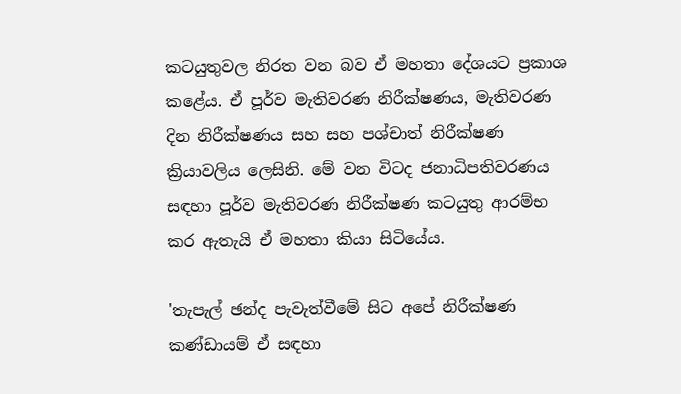කටයුතුවල නිරත වන බව ඒ මහතා දේශයට ප්‍රකාශ කළේය. ඒ පූර්ව මැතිවරණ නිරීක්ෂණය, මැතිවරණ දින නිරීක්ෂණය සහ සහ පශ්චාත් නිරීක්ෂණ ක්‍රියාවලිය ලෙසිනි. මේ වන විටද ජනාධිපතිවරණය සඳහා පූර්ව මැතිවරණ නිරීක්ෂණ කටයුතු ආරම්භ කර ඇතැයි ඒ මහතා කියා සිටියේය.

'තැපැල් ඡන්ද පැවැත්වීමේ සිට අපේ නිරීක්ෂණ කණ්ඩායම් ඒ සඳහා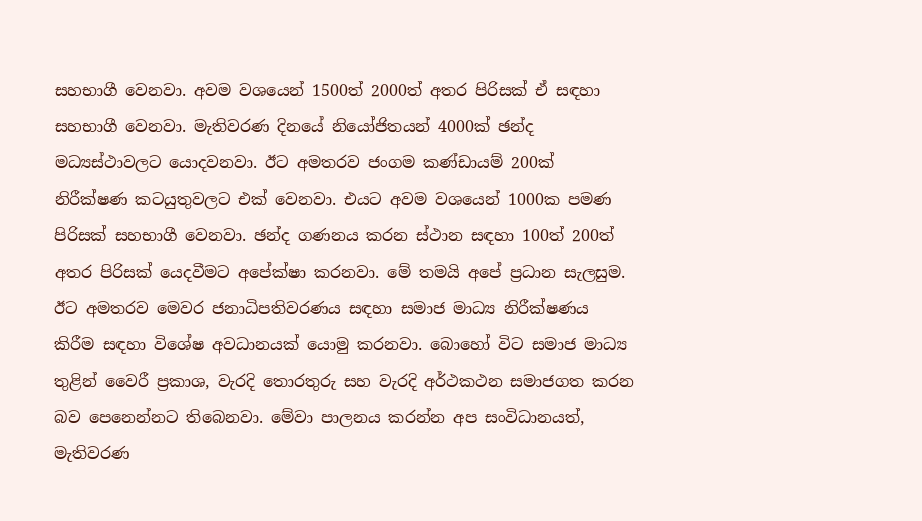සහභාගී වෙනවා. අවම වශයෙන් 1500ත් 2000ත් අතර පිරිසක් ඒ සඳහා සහභාගී වෙනවා. මැතිවරණ දිනයේ නියෝජිතයන් 4000ක් ඡන්ද මධ්‍යස්ථාවලට යොදවනවා. ඊට අමතරව ජංගම කණ්ඩායම් 200ක් නිරීක්ෂණ කටයුතුවලට එක් වෙනවා. එයට අවම වශයෙන් 1000ක පමණ පිරිසක් සහභාගී වෙනවා. ඡන්ද ගණනය කරන ස්ථාන සඳහා 100ත් 200ත් අතර පිරිසක් යෙදවීමට අපේක්ෂා කරනවා. මේ තමයි අපේ ප්‍රධාන සැලසුම. ඊට අමතරව මෙවර ජනාධිපතිවරණය සඳහා සමාජ මාධ්‍ය නිරීක්ෂණය කිරීම සඳහා විශේෂ අවධානයක් යොමු කරනවා. බොහෝ විට සමාජ මාධ්‍ය තුළින් වෛරී ප්‍රකාශ, වැරදි තොරතුරු සහ වැරදි අර්ථකථන සමාජගත කරන බව පෙනෙන්නට තිබෙනවා. මේවා පාලනය කරන්න අප සංවිධානයත්, මැතිවරණ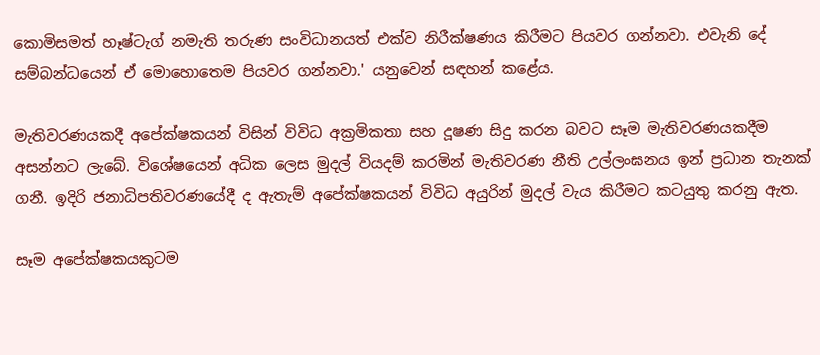කොමිසමත් හෑෂ්ටැග් නමැති තරුණ සංවිධානයත් එක්ව නිරීක්ෂණය කිරීමට පියවර ගන්නවා. එවැනි දේ සම්බන්ධයෙන් ඒ මොහොතෙම පියවර ගන්නවා.' යනුවෙන් සඳහන් කළේය.

මැතිවරණයකදී අපේක්ෂකයන් විසින් විවිධ අක්‍රමිකතා සහ දූෂණ සිදු කරන බවට සෑම මැතිවරණයකදීම අසන්නට ලැබේ. විශේෂයෙන් අධික ලෙස මුදල් වියදම් කරමින් මැතිවරණ නීති උල්ලංඝනය ඉන් ප්‍රධාන තැනක් ගනී. ඉදිරි ජනාධිපතිවරණයේදී ද ඇතැම් අපේක්ෂකයන් විවිධ අයුරින් මුදල් වැය කිරීමට කටයුතු කරනු ඇත.

සෑම අපේක්ෂකයකුටම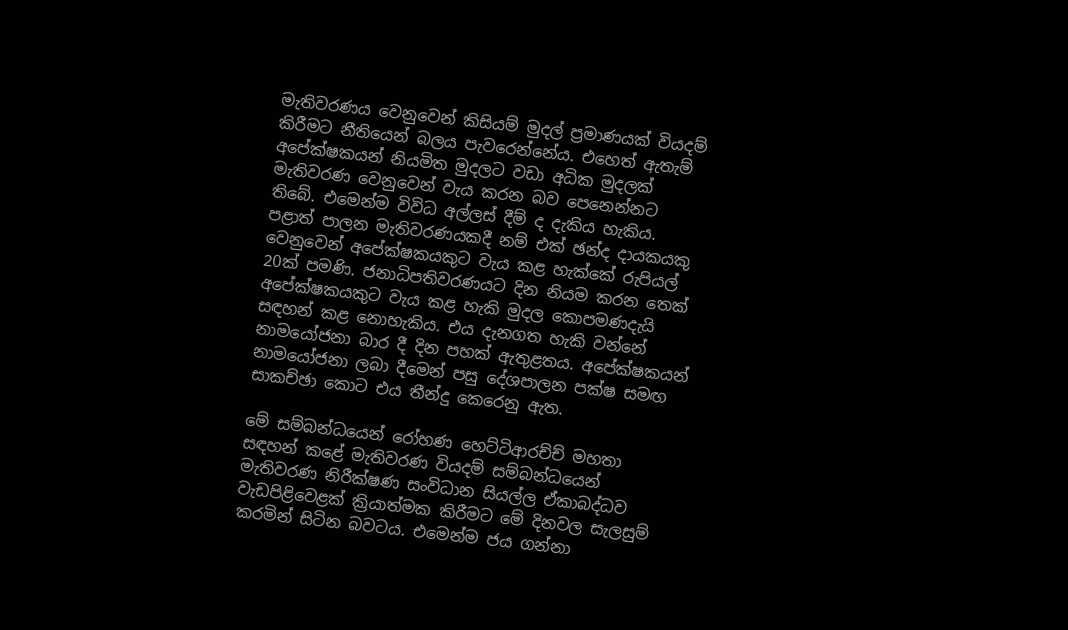මැතිවරණය වෙනුවෙන් කිසියම් මුදල් ප්‍රමාණයක් වියදම් කිරීමට නීතියෙන් බලය පැවරෙන්නේය. එහෙත් ඇතැම් අපේක්ෂකයන් නියමිත මුදලට වඩා අධික මුදලක් මැතිවරණ වෙනුවෙන් වැය කරන බව පෙනෙන්නට තිබේ. එමෙන්ම විවිධ අල්ලස් දීම් ද දැකිය හැකිය. පළාත් පාලන මැතිවරණයකදී නම් එක් ඡන්ද දායකයකු වෙනුවෙන් අපේක්ෂකයකුට වැය කළ හැක්කේ රුපියල් 20ක් පමණි. ජනාධිපතිවරණයට දින නියම කරන තෙක් අපේක්ෂකයකුට වැය කළ හැකි මුදල කොපමණදැයි සඳහන් කළ නොහැකිය. එය දැනගත හැකි වන්නේ නාමයෝජනා බාර දී දින පහක් ඇතුළතය. අපේක්ෂකයන් නාමයෝජනා ලබා දීමෙන් පසු දේශපාලන පක්ෂ සමඟ සාකච්ඡා කොට එය තීන්දු කෙරෙනු ඇත.

මේ සම්බන්ධයෙන් රෝහණ හෙට්ටිආරච්ච් මහතා සඳහන් කළේ මැතිවරණ වියදම් සම්බන්ධයෙන් මැතිවරණ නිරීක්ෂණ සංවිධාන සියල්ල ඒකාබද්ධව වැඩපිළිවෙළක් ක්‍රියාත්මක කිරීමට මේ දිනවල සැලසුම් කරමින් සිටින බවටය. එමෙන්ම ජය ගන්නා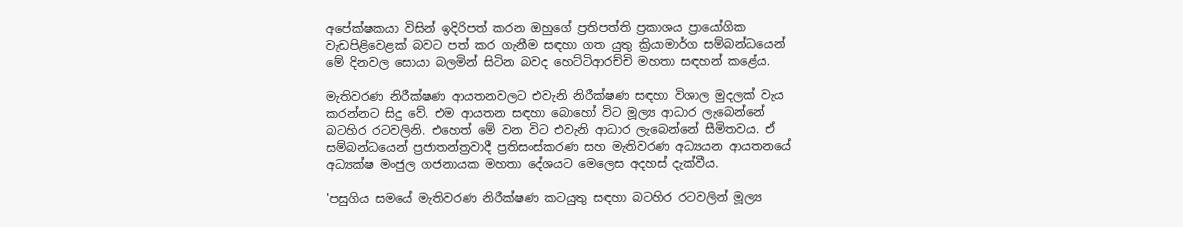අපේක්ෂකයා විසින් ඉදිරිපත් කරන ඔහුගේ ප්‍රතිපත්ති ප්‍රකාශය ප්‍රායෝගික වැඩපිළිවෙළක් බවට පත් කර ගැනීම සඳහා ගත යුතු ක්‍රියාමාර්ග සම්බන්ධයෙන් මේ දිනවල සොයා බලමින් සිටින බවද හෙට්ටිආරච්චි මහතා සඳහන් කළේය.

මැතිවරණ නිරීක්ෂණ ආයතනවලට එවැනි නිරීක්ෂණ සඳහා විශාල මුදලක් වැය කරන්නට සිදු වේ. එම ආයතන සඳහා බොහෝ විට මූල්‍ය ආධාර ලැබෙන්නේ බටහිර රටවලිනි. එහෙත් මේ වන විට එවැනි ආධාර ලැබෙන්නේ සීමිතවය. ඒ සම්බන්ධයෙන් ප්‍රජාතන්ත්‍රවාදී ප්‍රතිසංස්කරණ සහ මැතිවරණ අධ්‍යයන ආයතනයේ අධ්‍යක්ෂ මංජුල ගජනායක මහතා දේශයට මෙලෙස අදහස් දැක්වීය.

'පසුගිය සමයේ මැතිවරණ නිරීක්ෂණ කටයුතු සඳහා බටහිර රටවලින් මූල්‍ය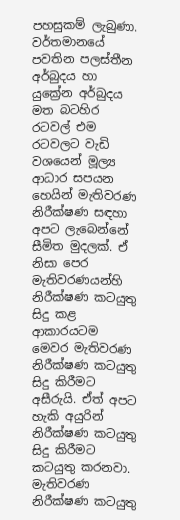පහසුකම් ලැබුණා. වර්තමානයේ පවතින පලස්තීන අර්බුදය හා යුක්‍රේන අර්බුදය මත බටහිර රටවල් එම රටවලට වැඩි වශයෙන් මූල්‍ය ආධාර සපයන හෙයින් මැතිවරණ නිරීක්ෂණ සඳහා අපට ලැබෙන්නේ සීමිත මුදලක්. ඒ නිසා පෙර මැතිවරණයන්හි නිරීක්ෂණ කටයුතු සිදු කළ ආකාරයටම මෙවර මැතිවරණ නිරීක්ෂණ කටයුතු සිදු කිරීමට අසීරුයි. ඒත් අපට හැකි අයුරින් නිරීක්ෂණ කටයුතු සිදු කිරීමට කටයුතු කරනවා. මැතිවරණ නිරීක්ෂණ කටයුතු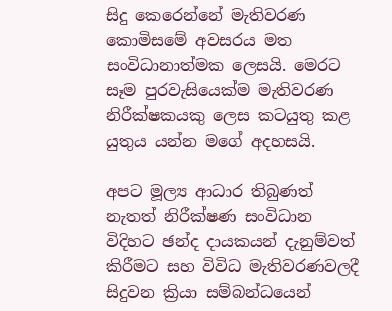සිදු කෙරෙන්නේ මැතිවරණ කොමිසමේ අවසරය මත සංවිධානාත්මක ලෙසයි. මෙරට සෑම පුරවැසියෙක්ම මැතිවරණ නිරීක්ෂකයකු ලෙස කටයුතු කළ යුතුය යන්න මගේ අදහසයි.

අපට මූල්‍ය ආධාර තිබුණත් නැතත් නිරීක්ෂණ සංවිධාන විදිහට ඡන්ද දායකයන් දැනුම්වත් කිරීමට සහ විවිධ මැතිවරණවලදී සිදුවන ක්‍රියා සම්බන්ධයෙන්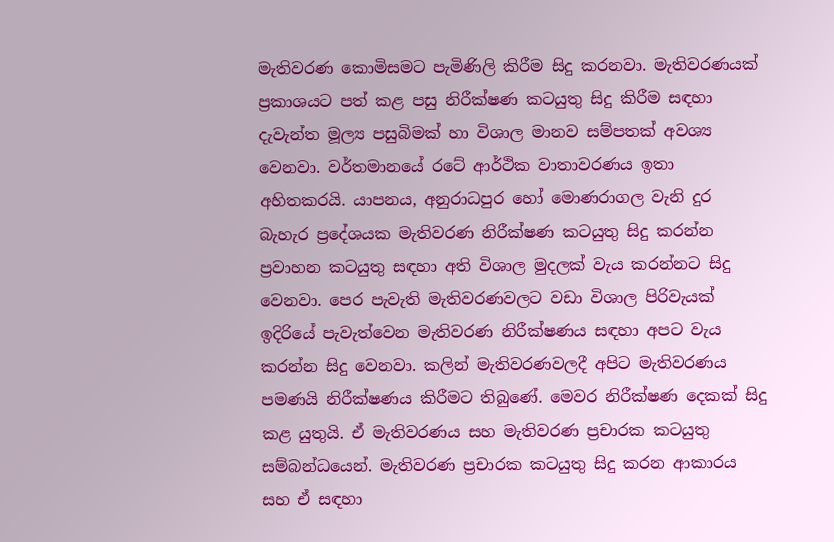මැතිවරණ කොමිසමට පැමිණිලි කිරීම සිදු කරනවා. මැතිවරණයක් ප්‍රකාශයට පත් කළ පසු නිරීක්ෂණ කටයුතු සිදු කිරීම සඳහා දැවැන්ත මූල්‍ය පසුබිමක් හා විශාල මානව සම්පතක් අවශ්‍ය වෙනවා. වර්තමානයේ රටේ ආර්ථික වාතාවරණය ඉතා අහිතකරයි. යාපනය, අනුරාධපුර හෝ මොණරාගල වැනි දුර බැහැර ප්‍රදේශයක මැතිවරණ නිරීක්ෂණ කටයුතු සිදු කරන්න ප්‍රවාහන කටයුතු සඳහා අති විශාල මුදලක් වැය කරන්නට සිදු වෙනවා. පෙර පැවැති මැතිවරණවලට වඩා විශාල පිරිවැයක් ඉදිරියේ පැවැත්වෙන මැතිවරණ නිරීක්ෂණය සඳහා අපට වැය කරන්න සිදු වෙනවා. කලින් මැතිවරණවලදී අපිට මැතිවරණය පමණයි නිරීක්ෂණය කිරීමට තිබුණේ. මෙවර නිරීක්ෂණ දෙකක් සිදු කළ යුතුයි. ඒ මැතිවරණය සහ මැතිවරණ ප්‍රචාරක කටයුතු සම්බන්ධයෙන්. මැතිවරණ ප්‍රචාරක කටයුතු සිදු කරන ආකාරය සහ ඒ සඳහා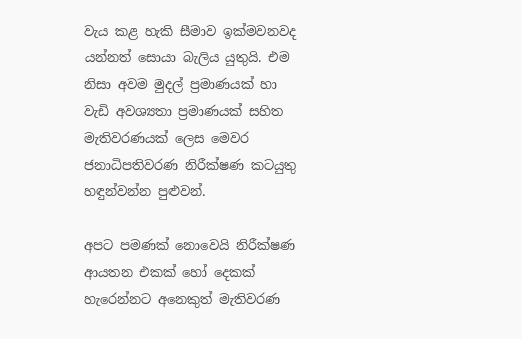වැය කළ හැකි සීමාව ඉක්මවනවද යන්නත් සොයා බැලිය යුතුයි. එම නිසා අවම මුදල් ප්‍රමාණයක් හා වැඩි අවශ්‍යතා ප්‍රමාණයක් සහිත මැතිවරණයක් ලෙස මෙවර ජනාධිපතිවරණ නිරීක්ෂණ කටයුතු හඳුන්වන්න පුළුවන්.

අපට පමණක් නොවෙයි නිරීක්ෂණ ආයතන එකක් හෝ දෙකක් හැරෙන්නට අනෙකුත් මැතිවරණ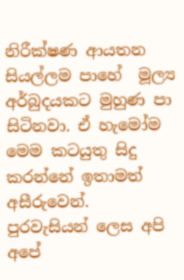නිරීක්ෂණ ආයතන සියල්ලම පාහේ  මූල්‍ය අර්බුදයකට මුහුණ පා සිටිනවා. ඒ හැමෝම මෙම කටයුතු සිදු කරන්නේ ඉතාමත් අසීරුවෙන්. පුරවැසියන් ලෙස අපි අපේ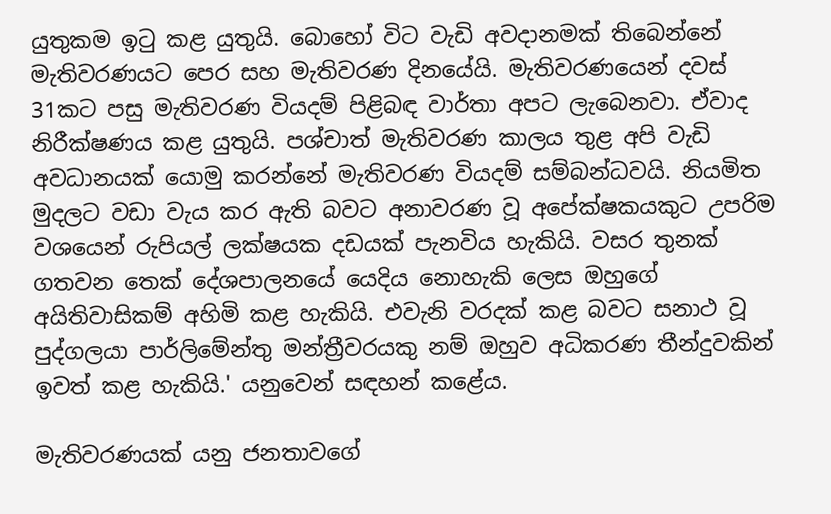යුතුකම ඉටු කළ යුතුයි. බොහෝ විට වැඩි අවදානමක් තිබෙන්නේ මැතිවරණයට පෙර සහ මැතිවරණ දිනයේයි. මැතිවරණයෙන් දවස් 31කට පසු මැතිවරණ වියදම් පිළිබඳ වාර්තා අපට ලැබෙනවා. ඒවාද නිරීක්ෂණය කළ යුතුයි. පශ්චාත් මැතිවරණ කාලය තුළ අපි වැඩි අවධානයක් යොමු කරන්නේ මැතිවරණ වියදම් සම්බන්ධවයි. නියමිත මුදලට වඩා වැය කර ඇති බවට අනාවරණ වූ අපේක්ෂකයකුට උපරිම වශයෙන් රුපියල් ලක්ෂයක දඩයක් පැනවිය හැකියි. වසර තුනක් ගතවන තෙක් දේශපාලනයේ යෙදිය නොහැකි ලෙස ඔහුගේ අයිතිවාසිකම් අහිමි කළ හැකියි. එවැනි වරදක් කළ බවට සනාථ වූ පුද්ගලයා පාර්ලිමේන්තු මන්ත්‍රීවරයකු නම් ඔහුව අධිකරණ තීන්දුවකින් ඉවත් කළ හැකියි.' යනුවෙන් සඳහන් කළේය.

මැතිවරණයක් යනු ජනතාවගේ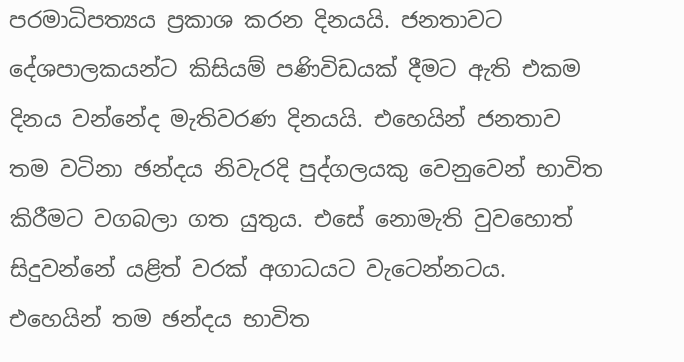පරමාධිපත්‍යය ප්‍රකාශ කරන දිනයයි. ජනතාවට දේශපාලකයන්ට කිසියම් පණිවිඩයක් දීමට ඇති එකම දිනය වන්නේද මැතිවරණ දිනයයි. එහෙයින් ජනතාව තම වටිනා ඡන්දය නිවැරදි පුද්ගලයකු වෙනුවෙන් භාවිත කිරීමට වගබලා ගත යුතුය. එසේ නොමැති වුවහොත් සිදුවන්නේ යළිත් වරක් අගාධයට වැටෙන්නටය. එහෙයින් තම ඡන්දය භාවිත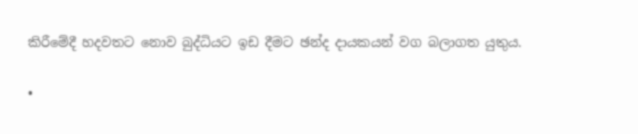කිරීමේදී හදවතට නොව බුද්ධියට ඉඩ දීමට ඡන්ද දායකයන් වග බලාගත යුතුය.

•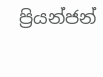ප්‍රියන්ජන්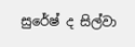සුරේෂ් ද සිල්වා